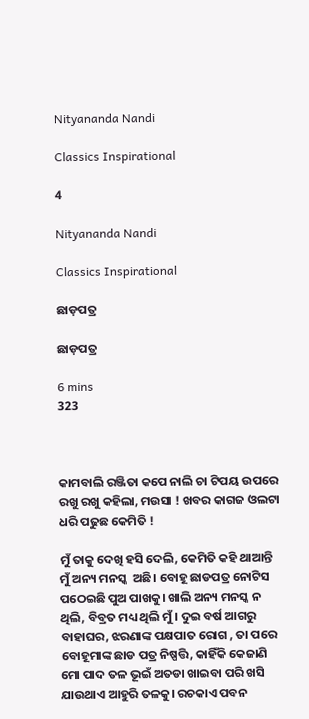Nityananda Nandi

Classics Inspirational

4

Nityananda Nandi

Classics Inspirational

ଛାଡ଼ପତ୍ର

ଛାଡ଼ପତ୍ର

6 mins
323



କାମବାଲି ରଞ୍ଜିତା କପେ ନାଲି ଚା ଟିପୟ ଉପରେ ରଖୁ ରଖୁ କହିଲା, ମଉସା ! ଖବର କାଗଜ ଓଲଟା ଧରି ପଢୁଛ କେମିତି !

ମୁଁ ତାକୁ ଦେଖି ହସି ଦେଲି, କେମିତି କହି ଥାଆନ୍ତି ମୁଁ ଅନ୍ୟ ମନସ୍କ  ଅଛି। ବୋହୂ ଛାଡପତ୍ର ନୋଟିସ ପଠେଇଛି ପୁଅ ପାଖକୁ। ଖାଲି ଅନ୍ୟ ମନସ୍କ ନ ଥିଲି, ବିବ୍ରତ ମଧ୍ୟ ଥିଲି ମୁଁ। ଦୁଇ ବର୍ଷ ଆଗରୁ ବାହାଘର, ଝରଣାଙ୍କ ପକ୍ଷପାତ ରୋଗ , ତା ପରେ ବୋହୂମାଙ୍କ ଛାଡ ପତ୍ର ନିଷ୍ପତ୍ତି, କାହିଁକି କେଜାଣି ମୋ ପାଦ ତଳ ଭୂଇଁ ଅତଡା ଖାଇବା ପରି ଖସି ଯାଉଥାଏ ଆହୁରି ତଳକୁ। ରଚକାଏ ପବନ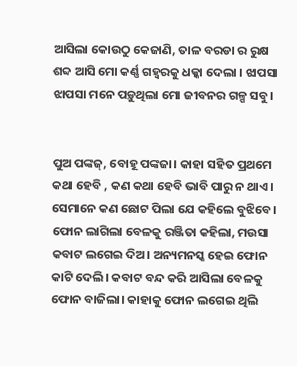ଆସିଲା କୋଉଠୁ କେଜାଣି, ତାଳ ବରଡା ର ରୁକ୍ଷ ଶବ୍ଦ ଆସି ମୋ କର୍ଣ୍ଣ ଗହ୍ୱରକୁ ଧକ୍କା ଦେଲା । ଝାପସା ଝାପସା ମନେ ପଡ଼ୁଥିଲା ମୋ ଜୀବନର ଗଳ୍ପ ସବୁ।


ପୁଅ ପଙ୍କଜ୍, ବୋହୂ ପଙ୍କଜା। କାହା ସହିତ ପ୍ରଥମେ କଥା ହେବି , କଣ କଥା ହେବି ଭାବି ପାରୁ ନ ଥାଏ। ସେମାନେ କଣ ଛୋଟ ପିଲା ଯେ କହିଲେ ବୁଝିବେ। ଫୋନ ଲାଗିଲା ବେଳକୁ ରଞ୍ଜିତା କହିଲା, ମଉସା କବାଟ ଲଗେଇ ଦିଅ। ଅନ୍ୟମନସ୍କ ହେଇ ଫୋନ କାଟି ଦେଲି। କବାଟ ବନ୍ଦ କରି ଆସିଲା ବେଳକୁ ଫୋନ ବାଜିଲା। କାହାକୁ ଫୋନ ଲଗେଇ ଥିଲି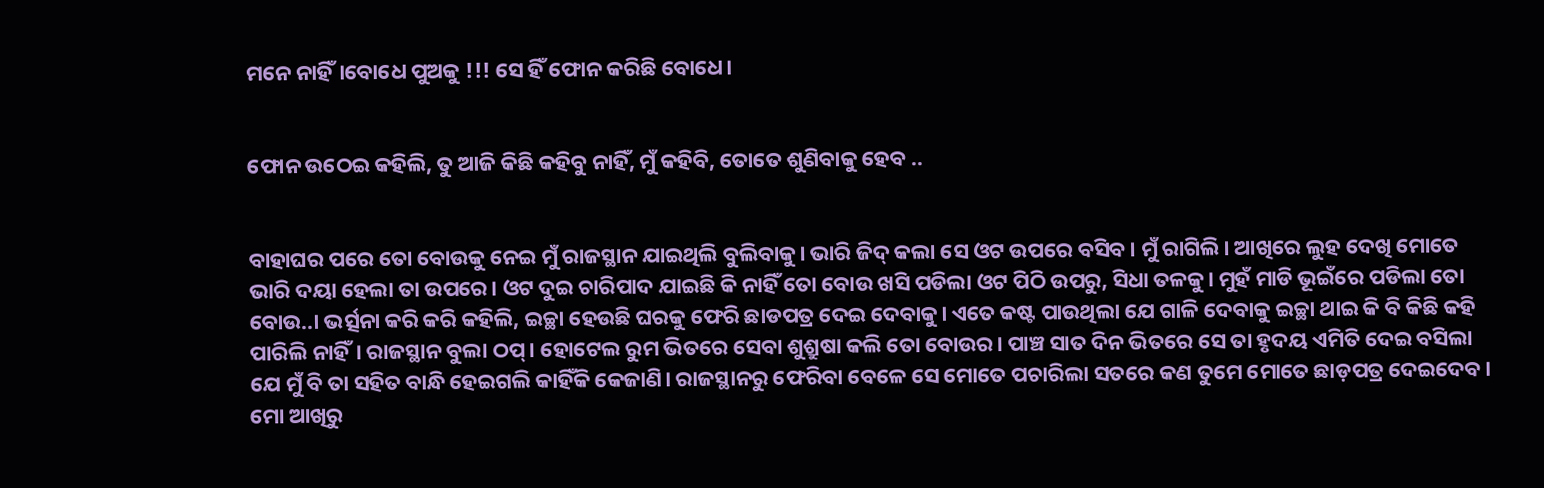ମନେ ନାହିଁ।ବୋଧେ ପୁଅକୁ !!! ସେ ହିଁ ଫୋନ କରିଛି ବୋଧେ।


ଫୋନ ଉଠେଇ କହିଲି, ତୁ ଆଜି କିଛି କହିବୁ ନାହିଁ, ମୁଁ କହିବି, ତୋତେ ଶୁଣିବାକୁ ହେବ ..


ବାହାଘର ପରେ ତୋ ବୋଉକୁ ନେଇ ମୁଁ ରାଜସ୍ଥାନ ଯାଇଥିଲି ବୁଲିବାକୁ। ଭାରି ଜିଦ୍ କଲା ସେ ଓଟ ଉପରେ ବସିବ। ମୁଁ ରାଗିଲି। ଆଖିରେ ଲୁହ ଦେଖି ମୋତେ ଭାରି ଦୟା ହେଲା ତା ଉପରେ। ଓଟ ଦୁଇ ଚାରିପାଦ ଯାଇଛି କି ନାହିଁ ତୋ ବୋଉ ଖସି ପଡିଲା ଓଟ ପିଠି ଉପରୁ, ସିଧା ତଳକୁ। ମୁହଁ ମାଡି ଭୂଇଁରେ ପଡିଲା ତୋ ବୋଉ..। ଭର୍ତ୍ସନା କରି କରି କହିଲି, ଇଚ୍ଛା ହେଉଛି ଘରକୁ ଫେରି ଛାଡପତ୍ର ଦେଇ ଦେବାକୁ। ଏତେ କଷ୍ଟ ପାଉଥିଲା ଯେ ଗାଳି ଦେବାକୁ ଇଚ୍ଛା ଥାଇ କି ବି କିଛି କହି ପାରିଲି ନାହିଁ। ରାଜସ୍ଥାନ ବୁଲା ଠପ୍। ହୋଟେଲ ରୁମ ଭିତରେ ସେବା ଶୁଶ୍ରୁଷା କଲି ତୋ ବୋଉର। ପାଞ୍ଚ ସାତ ଦିନ ଭିତରେ ସେ ତା ହୃଦୟ ଏମିତି ଦେଇ ବସିଲା ଯେ ମୁଁ ବି ତା ସହିତ ବାନ୍ଧି ହେଇଗଲି କାହିଁକି କେଜାଣି। ରାଜସ୍ଥାନରୁ ଫେରିବା ବେଳେ ସେ ମୋତେ ପଚାରିଲା ସତରେ କଣ ତୁମେ ମୋତେ ଛାଡ଼ପତ୍ର ଦେଇଦେବ। ମୋ ଆଖିରୁ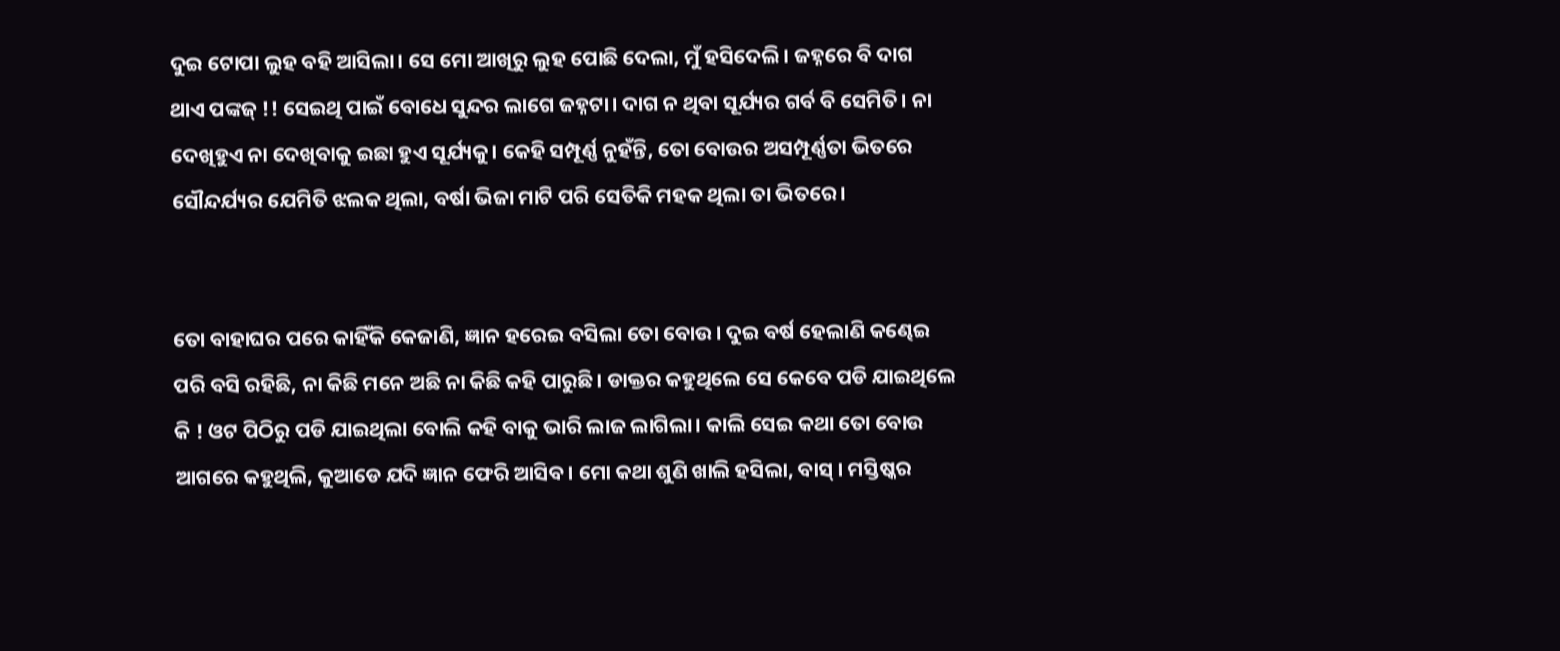ଦୁଇ ଟୋପା ଲୁହ ବହି ଆସିଲା। ସେ ମୋ ଆଖିରୁ ଲୁହ ପୋଛି ଦେଲା, ମୁଁ ହସିଦେଲି। ଜହ୍ନରେ ବି ଦାଗ ଥାଏ ପଙ୍କଜ୍ !! ସେଇଥି ପାଇଁ ବୋଧେ ସୁନ୍ଦର ଲାଗେ ଜହ୍ନଟା। ଦାଗ ନ ଥିବା ସୂର୍ଯ୍ୟର ଗର୍ବ ବି ସେମିତି। ନା ଦେଖିହୁଏ ନା ଦେଖିବାକୁ ଇଛା ହୁଏ ସୂର୍ଯ୍ୟକୁ। କେହି ସମ୍ପୂର୍ଣ୍ଣ ନୁହଁନ୍ତି, ତୋ ବୋଉର ଅସମ୍ପୂର୍ଣ୍ଣତା ଭିତରେ ସୌନ୍ଦର୍ଯ୍ୟର ଯେମିତି ଝଲକ ଥିଲା, ବର୍ଷା ଭିଜା ମାଟି ପରି ସେତିକି ମହକ ଥିଲା ତା ଭିତରେ।


ତୋ ବାହାଘର ପରେ କାହିଁକି କେଜାଣି, ଜ୍ଞାନ ହରେଇ ବସିଲା ତୋ ବୋଉ। ଦୁଇ ବର୍ଷ ହେଲାଣି କଣ୍ଢେଇ ପରି ବସି ରହିଛି, ନା କିଛି ମନେ ଅଛି ନା କିଛି କହି ପାରୁଛି। ଡାକ୍ତର କହୁଥିଲେ ସେ କେବେ ପଡି ଯାଇଥିଲେ କି ! ଓଟ ପିଠିରୁ ପଡି ଯାଇଥିଲା ବୋଲି କହି ବାକୁ ଭାରି ଲାଜ ଲାଗିଲା। କାଲି ସେଇ କଥା ତୋ ବୋଉ ଆଗରେ କହୁଥିଲି, କୁଆଡେ ଯଦି ଜ୍ଞାନ ଫେରି ଆସିବ। ମୋ କଥା ଶୁଣି ଖାଲି ହସିଲା, ବାସ୍ । ମସ୍ତିଷ୍କର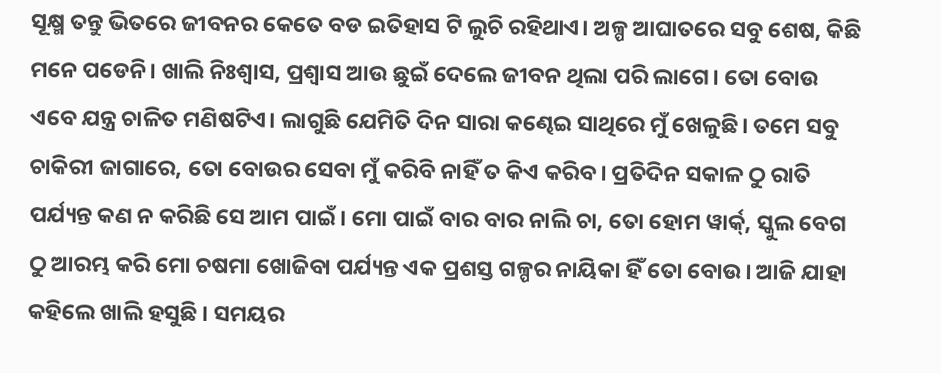ସୂକ୍ଷ୍ମ ତନ୍ତୁ ଭିତରେ ଜୀବନର କେତେ ବଡ ଇତିହାସ ଟି ଲୁଚି ରହିଥାଏ। ଅଳ୍ପ ଆଘାତରେ ସବୁ ଶେଷ, କିଛି ମନେ ପଡେନି। ଖାଲି ନିଃଶ୍ୱାସ, ପ୍ରଶ୍ୱାସ ଆଉ ଛୁଇଁ ଦେଲେ ଜୀବନ ଥିଲା ପରି ଲାଗେ। ତୋ ବୋଉ ଏବେ ଯନ୍ତ୍ର ଚାଳିତ ମଣିଷଟିଏ। ଲାଗୁଛି ଯେମିତି ଦିନ ସାରା କଣ୍ଢେଇ ସାଥିରେ ମୁଁ ଖେଳୁଛି। ତମେ ସବୁ ଚାକିରୀ ଜାଗାରେ, ତୋ ବୋଉର ସେବା ମୁଁ କରିବି ନାହିଁ ତ କିଏ କରିବ। ପ୍ରତିଦିନ ସକାଳ ଠୁ ରାତି ପର୍ଯ୍ୟନ୍ତ କଣ ନ କରିଛି ସେ ଆମ ପାଇଁ। ମୋ ପାଇଁ ବାର ବାର ନାଲି ଚା, ତୋ ହୋମ ୱାର୍କ୍, ସ୍କୁଲ ବେଗ ଠୁ ଆରମ୍ଭ କରି ମୋ ଚଷମା ଖୋଜିବା ପର୍ଯ୍ୟନ୍ତ ଏକ ପ୍ରଶସ୍ତ ଗଳ୍ପର ନାୟିକା ହିଁ ତୋ ବୋଉ। ଆଜି ଯାହା କହିଲେ ଖାଲି ହସୁଛି । ସମୟର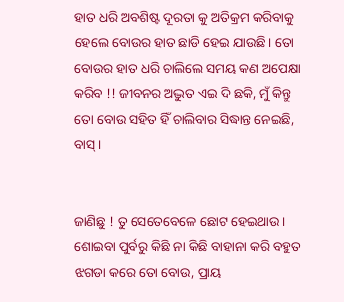ହାତ ଧରି ଅବଶିଷ୍ଟ ଦୂରତା କୁ ଅତିକ୍ରମ କରିବାକୁ ହେଲେ ବୋଉର ହାତ ଛାଡି ହେଇ ଯାଉଛି। ତୋ ବୋଉର ହାତ ଧରି ଚାଲିଲେ ସମୟ କଣ ଅପେକ୍ଷା କରିବ !! ଜୀବନର ଅଦ୍ଭୁତ ଏଇ ଦି ଛକି, ମୁଁ କିନ୍ତୁ ତୋ ବୋଉ ସହିତ ହିଁ ଚାଲିବାର ସିଦ୍ଧାନ୍ତ ନେଇଛି, ବାସ୍।


ଜାଣିଛୁ ! ତୁ ସେତେବେଳେ ଛୋଟ ହେଇଥାଉ। ଶୋଇବା ପୁର୍ବରୁ କିଛି ନା କିଛି ବାହାନା କରି ବହୁତ ଝଗଡା କରେ ତୋ ବୋଉ, ପ୍ରାୟ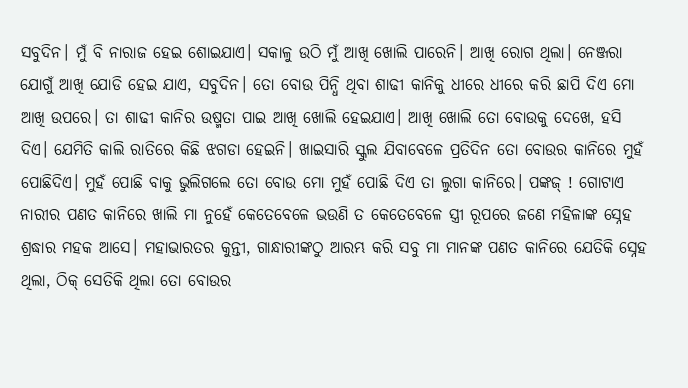ସବୁଦିନ। ମୁଁ ବି ନାରାଜ ହେଇ ଶୋଇଯାଏ। ସକାଳୁ ଉଠି ମୁଁ ଆଖି ଖୋଲି ପାରେନି। ଆଖି ରୋଗ ଥିଲା। ନେଞ୍ଜରା ଯୋଗୁଁ ଆଖି ଯୋଡି ହେଇ ଯାଏ, ସବୁଦିନ। ତୋ ବୋଉ ପିନ୍ଧି ଥିବା ଶାଢୀ କାନିକୁ ଧୀରେ ଧୀରେ କରି ଛାପି ଦିଏ ମୋ ଆଖି ଉପରେ। ତା ଶାଢୀ କାନିର ଉଷ୍ମତା ପାଇ ଆଖି ଖୋଲି ହେଇଯାଏ। ଆଖି ଖୋଲି ତୋ ବୋଉକୁ ଦେଖେ, ହସି ଦିଏ। ଯେମିତି କାଲି ରାତିରେ କିଛି ଝଗଡା ହେଇନି। ଖାଇସାରି ସ୍କୁଲ ଯିବାବେଳେ ପ୍ରତିଦିନ ତୋ ବୋଉର କାନିରେ ମୁହଁ ପୋଛିଦିଏ। ମୁହଁ ପୋଛି ବାକୁ ଭୁଲିଗଲେ ତୋ ବୋଉ ମୋ ମୁହଁ ପୋଛି ଦିଏ ତା ଲୁଗା କାନିରେ। ପଙ୍କଜ୍ ! ଗୋଟାଏ ନାରୀର ପଣତ କାନିରେ ଖାଲି ମା ନୁହେଁ କେତେବେଳେ ଭଉଣି ତ କେତେବେଳେ ସ୍ତ୍ରୀ ରୂପରେ ଜଣେ ମହିଳାଙ୍କ ସ୍ନେହ ଶ୍ରଦ୍ଧାର ମହକ ଆସେ। ମହାଭାରତର କୁନ୍ତୀ, ଗାନ୍ଧାରୀଙ୍କଠୁ ଆରମ୍ଭ କରି ସବୁ ମା ମାନଙ୍କ ପଣତ କାନିରେ ଯେତିକି ସ୍ନେହ ଥିଲା, ଠିକ୍ ସେତିକି ଥିଲା ତୋ ବୋଉର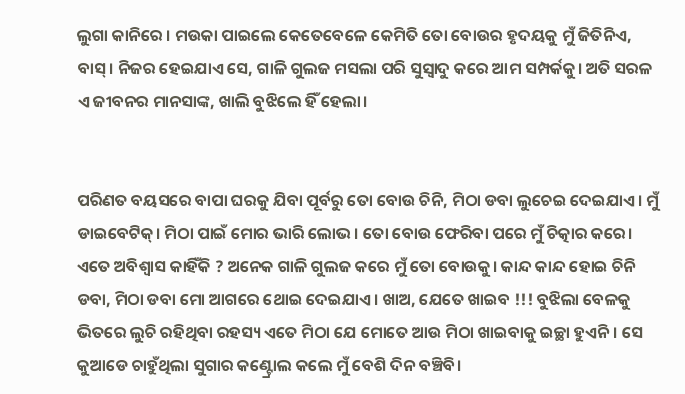ଲୁଗା କାନିରେ । ମଉକା ପାଇଲେ କେତେବେଳେ କେମିତି ତୋ ବୋଉର ହୃଦୟକୁ ମୁଁ ଜିତିନିଏ, ବାସ୍। ନିଜର ହେଇଯାଏ ସେ, ଗାଳି ଗୁଲଜ ମସଲା ପରି ସୁସ୍ୱାଦୁ କରେ ଆମ ସମ୍ପର୍କକୁ। ଅତି ସରଳ ଏ ଜୀବନର ମାନସାଙ୍କ, ଖାଲି ବୁଝିଲେ ହିଁ ହେଲା।


ପରିଣତ ବୟସରେ ବାପା ଘରକୁ ଯିବା ପୂର୍ବରୁ ତୋ ବୋଉ ଚିନି, ମିଠା ଡବା ଲୁଚେଇ ଦେଇଯାଏ। ମୁଁ ଡାଇବେଟିକ୍। ମିଠା ପାଇଁ ମୋର ଭାରି ଲୋଭ। ତୋ ବୋଉ ଫେରିବା ପରେ ମୁଁ ଚିତ୍କାର କରେ। ଏତେ ଅବିଶ୍ବାସ କାହିଁକି ? ଅନେକ ଗାଳି ଗୁଲଜ କରେ ମୁଁ ତୋ ବୋଉକୁ। କାନ୍ଦ କାନ୍ଦ ହୋଇ ଚିନି ଡବା, ମିଠା ଡବା ମୋ ଆଗରେ ଥୋଇ ଦେଇଯାଏ। ଖାଅ, ଯେତେ ଖାଇବ !!! ବୁଝିଲା ବେଳକୁ ଭିତରେ ଲୁଚି ରହିଥିବା ରହସ୍ୟ ଏତେ ମିଠା ଯେ ମୋତେ ଆଉ ମିଠା ଖାଇବାକୁ ଇଚ୍ଛା ହୁଏନି। ସେ କୁଆଡେ ଚାହୁଁଥିଲା ସୁଗାର କଣ୍ଟ୍ରୋଲ କଲେ ମୁଁ ବେଶି ଦିନ ବଞ୍ଚିବି।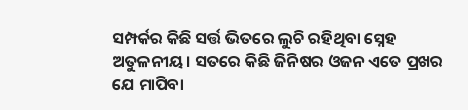ସମ୍ପର୍କର କିଛି ସର୍ତ୍ତ ଭିତରେ ଲୁଚି ରହିଥିବା ସ୍ନେହ ଅତୁଳନୀୟ। ସତରେ କିଛି ଜିନିଷର ଓଜନ ଏତେ ପ୍ରଖର ଯେ ମାପିବା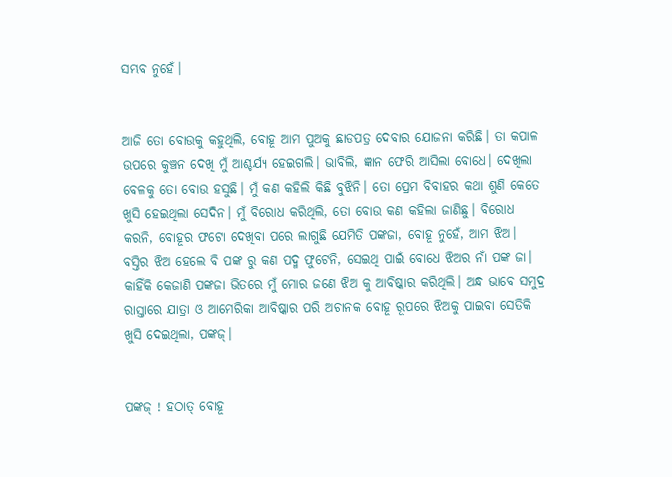ସମ୍ଭବ ନୁହେଁ।


ଆଜି ତୋ ବୋଉକୁ କହୁଥିଲି, ବୋହୂ ଆମ ପୁଅକୁ ଛାଡପତ୍ର ଦେବାର ଯୋଜନା କରିଛି। ତା କପାଳ ଉପରେ କୁଞ୍ଚନ ଦେଖି ମୁଁ ଆଶ୍ଚର୍ଯ୍ୟ ହେଇଗଲି। ଭାବିଲି, ଜ୍ଞାନ ଫେରି ଆସିଲା ବୋଧେ। ଦେଖିଲା ବେଳକୁ ତୋ ବୋଉ ହସୁଛି। ମୁଁ କଣ କହିଲି କିଛି ବୁଝିନି। ତୋ ପ୍ରେମ ବିବାହର କଥା ଶୁଣି କେତେ ଖୁସି ହେଇଥିଲା ସେଦିନ। ମୁଁ ବିରୋଧ କରିଥିଲି, ତୋ ବୋଉ କଣ କହିଲା ଜାଣିଛୁ। ବିରୋଧ କରନି, ବୋହୂର ଫଟୋ ଦେଖିବା ପରେ ଲାଗୁଛି ଯେମିତି ପଙ୍କଜା, ବୋହୂ ନୁହେଁ, ଆମ ଝିଅ। ବସ୍ତିର ଝିଅ ହେଲେ ବି ପଙ୍କ ରୁ କଣ ପଦ୍ମ ଫୁଟେନି, ସେଇଥି ପାଇଁ ବୋଧେ ଝିଅର ନାଁ ପଙ୍କ ଜା। କାହିଁକି କେଜାଣି ପଙ୍କଜା ଭିତରେ ମୁଁ ମୋର ଜଣେ ଝିଅ କୁ ଆବିଷ୍କାର କରିଥିଲି। ଅନ୍ଧ ଭାବେ ସମୁଦ୍ର ରାସ୍ତାରେ ଯାତ୍ରା ଓ ଆମେରିକା ଆବିଷ୍କାର ପରି ଅଚାନକ ବୋହୂ ରୂପରେ ଝିଅକୁ ପାଇବା ସେତିକି ଖୁସି ଦେଇଥିଲା, ପଙ୍କଜ୍।


ପଙ୍କଜ୍ ! ହଠାତ୍ ବୋହୂ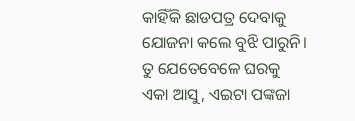କାହିଁକି ଛାଡପତ୍ର ଦେବାକୁ ଯୋଜନା କଲେ ବୁଝି ପାରୁନି। ତୁ ଯେତେବେଳେ ଘରକୁ ଏକା ଆସୁ, ଏଇଟା ପଙ୍କଜା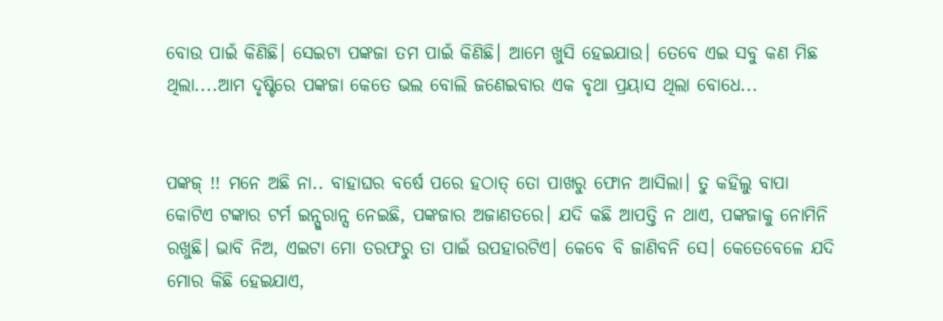ବୋଉ ପାଇଁ କିଣିଛି। ସେଇଟା ପଙ୍କଜା ତମ ପାଇଁ କିଣିଛି। ଆମେ ଖୁସି ହେଇଯାଉ। ତେବେ ଏଇ ସବୁ କଣ ମିଛ ଥିଲା....ଆମ ଦୃଷ୍ଟିରେ ପଙ୍କଜା କେତେ ଭଲ ବୋଲି ଜଣେଇବାର ଏକ ବୃଥା ପ୍ରୟାସ ଥିଲା ବୋଧେ...


ପଙ୍କଜ୍ !! ମନେ ଅଛି ନା.. ବାହାଘର ବର୍ଷେ ପରେ ହଠାତ୍ ତୋ ପାଖରୁ ଫୋନ ଆସିଲା। ତୁ କହିଲୁ ବାପା କୋଟିଏ ଟଙ୍କାର ଟର୍ମ ଇନ୍ସୁରାନ୍ସ ନେଇଛି, ପଙ୍କଜାର ଅଜାଣତରେ। ଯଦି କଛି ଆପତ୍ତି ନ ଥାଏ, ପଙ୍କଜାକୁ ନୋମିନି ରଖୁଛି। ଭାବି ନିଅ, ଏଇଟା ମୋ ତରଫରୁ ତା ପାଇଁ ଉପହାରଟିଏ। କେବେ ବି ଜାଣିବନି ସେ। କେତେବେଳେ ଯଦି ମୋର କିଛି ହେଇଯାଏ,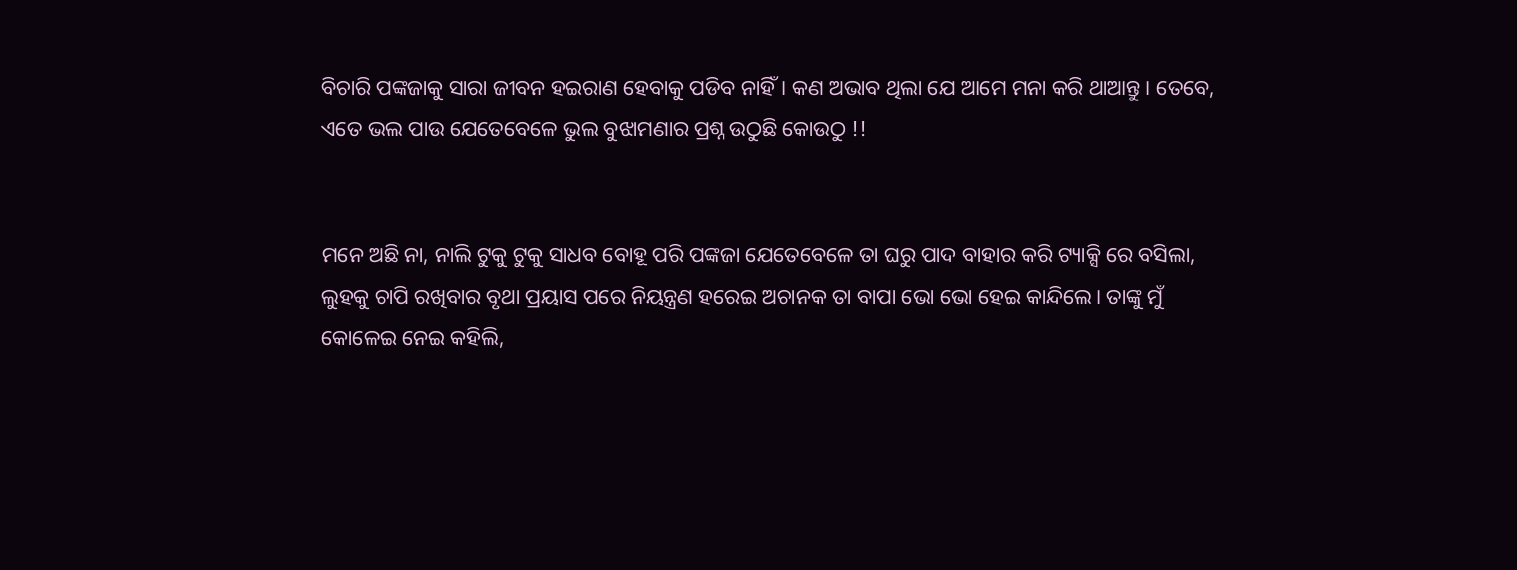ବିଚାରି ପଙ୍କଜାକୁ ସାରା ଜୀବନ ହଇରାଣ ହେବାକୁ ପଡିବ ନାହିଁ। କଣ ଅଭାବ ଥିଲା ଯେ ଆମେ ମନା କରି ଥାଆନ୍ତୁ। ତେବେ, ଏତେ ଭଲ ପାଉ ଯେତେବେଳେ ଭୁଲ ବୁଝାମଣାର ପ୍ରଶ୍ନ ଉଠୁଛି କୋଉଠୁ !!


ମନେ ଅଛି ନା, ନାଲି ଟୁକୁ ଟୁକୁ ସାଧବ ବୋହୂ ପରି ପଙ୍କଜା ଯେତେବେଳେ ତା ଘରୁ ପାଦ ବାହାର କରି ଟ୍ୟାକ୍ସି ରେ ବସିଲା, ଲୁହକୁ ଚାପି ରଖିବାର ବୃଥା ପ୍ରୟାସ ପରେ ନିୟନ୍ତ୍ରଣ ହରେଇ ଅଚାନକ ତା ବାପା ଭୋ ଭୋ ହେଇ କାନ୍ଦିଲେ। ତାଙ୍କୁ ମୁଁ କୋଳେଇ ନେଇ କହିଲି,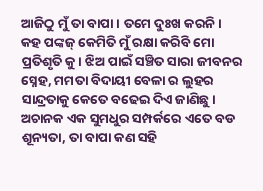ଆଜିଠୁ ମୁଁ ତା ବାପା। ତମେ ଦୁଃଖ କରନି। କହ ପଙ୍କଜ୍ କେମିତି ମୁଁ ରକ୍ଷା କରିବି ମୋ ପ୍ରତିଶୃତି କୁ। ଝିଅ ପାଇଁ ସଞ୍ଚିତ ସାରା ଜୀବନର ସ୍ନେହ, ମମତା ବିଦାୟୀ ବେଳା ର ଲୁହର ସାନ୍ଦ୍ରତାକୁ କେତେ ବଢେଇ ଦିଏ ଜାଣିଛୁ। ଅଚାନକ ଏକ ସୁମଧୁର ସମ୍ପର୍କରେ ଏତେ ବଡ ଶୂନ୍ୟତା, ତା ବାପା କଣ ସହି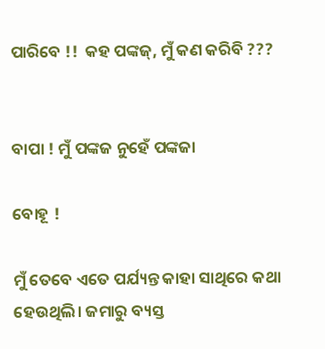ପାରିବେ !!  କହ ପଙ୍କଜ୍, ମୁଁ କଣ କରିବି ???


ବାପା ! ମୁଁ ପଙ୍କଜ ନୁହେଁ ପଙ୍କଜା

ବୋହୂ !

ମୁଁ ତେବେ ଏତେ ପର୍ଯ୍ୟନ୍ତ କାହା ସାଥିରେ କଥା ହେଉଥିଲି। ଜମାରୁ ବ୍ୟସ୍ତ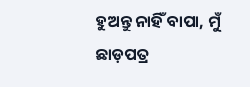ହୁଅନ୍ତୁ ନାହିଁ ବାପା, ମୁଁ ଛାଡ଼ପତ୍ର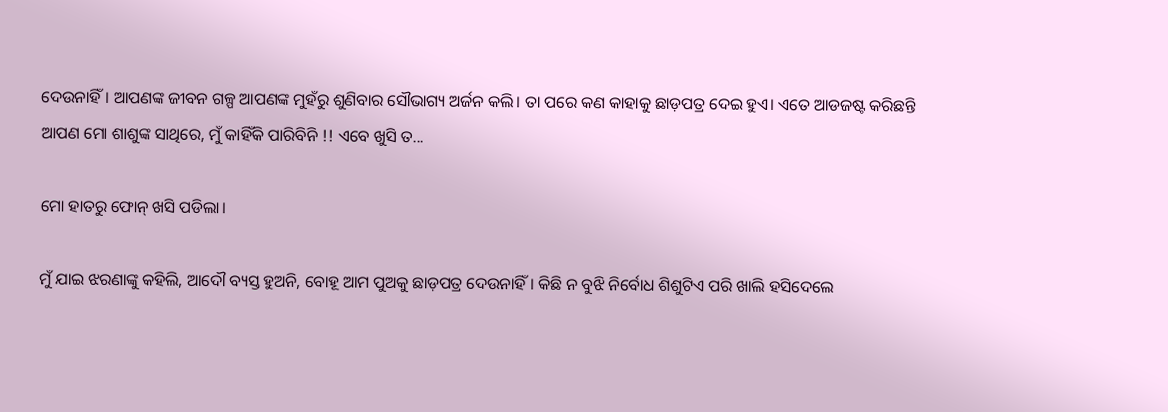ଦେଉନାହିଁ। ଆପଣଙ୍କ ଜୀବନ ଗଳ୍ପ ଆପଣଙ୍କ ମୁହଁରୁ ଶୁଣିବାର ସୌଭାଗ୍ୟ ଅର୍ଜନ କଲି। ତା ପରେ କଣ କାହାକୁ ଛାଡ଼ପତ୍ର ଦେଇ ହୁଏ। ଏତେ ଆଡଜଷ୍ଟ କରିଛନ୍ତି ଆପଣ ମୋ ଶାଶୁଙ୍କ ସାଥିରେ, ମୁଁ କାହିଁକି ପାରିବିନି !! ଏବେ ଖୁସି ତ...

ମୋ ହାତରୁ ଫୋନ୍ ଖସି ପଡିଲା।

ମୁଁ ଯାଇ ଝରଣାଙ୍କୁ କହିଲି, ଆଦୌ ବ୍ୟସ୍ତ ହୁଅନି, ବୋହୂ ଆମ ପୁଅକୁ ଛାଡ଼ପତ୍ର ଦେଉନାହିଁ। କିଛି ନ ବୁଝି ନିର୍ବୋଧ ଶିଶୁଟିଏ ପରି ଖାଲି ହସିଦେଲେ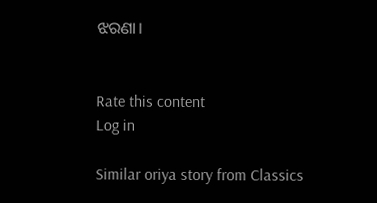ଝରଣା।


Rate this content
Log in

Similar oriya story from Classics